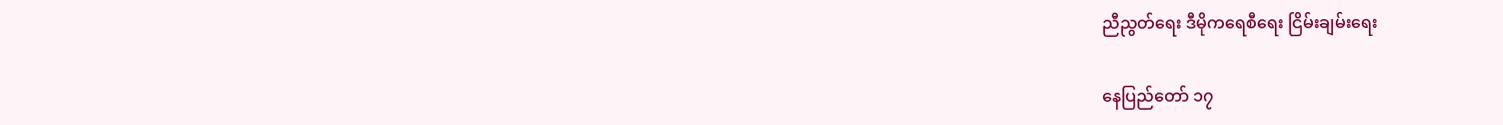ညီညွတ်ရေး ဒီမိုကရေစီရေး ငြိမ်းချမ်းရေး

နေပြည်တော် ၁၇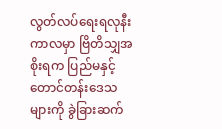လွတ်လပ်ရေးရလုနီးကာလမှာ ဗြိတိသျှအစိုးရက ပြည်မနှင့် တောင်တန်းဒေသများကို ခွဲခြားဆက်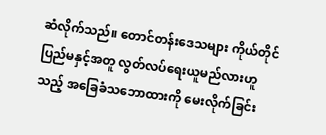ဆံလိုက်သည်။ တောင်တန်းဒေသများ ကိုယ်တိုင် ပြည်မနှင့်အတူ လွတ်လပ်ရေးယူမည်လားဟူသည့် အခြေခံသဘောထားကို မေးလိုက်ခြင်း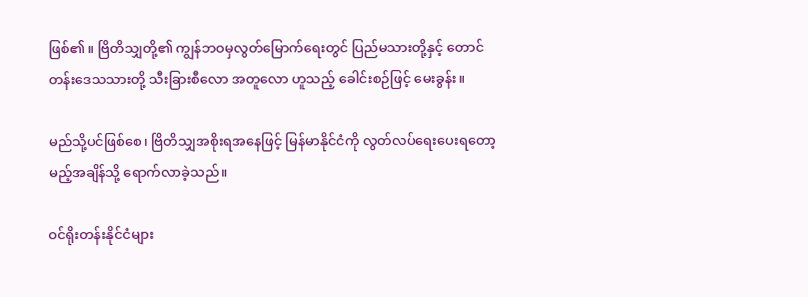ဖြစ်၏။ ဗြိတိသျှတို့၏ ကျွန်ဘဝမှလွတ်မြောက်ရေးတွင် ပြည်မသားတို့နှင့် တောင်တန်းဒေသသားတို့ သီးခြားစီလော အတူလော ဟူသည့် ခေါင်းစဉ်ဖြင့် မေးခွန်း။

မည်သို့ပင်ဖြစ်စေ၊ ဗြိတိသျှအစိုးရအနေဖြင့် မြန်မာနိုင်ငံကို လွတ်လပ်ရေးပေးရတော့မည့်အချိန်သို့ ရောက်လာခဲ့သည်။

ဝင်ရိုးတန်းနိုင်ငံများ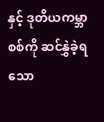နှင့် ဒုတိယကမ္ဘာစစ်ကို ဆင်နွှဲခဲ့ရသော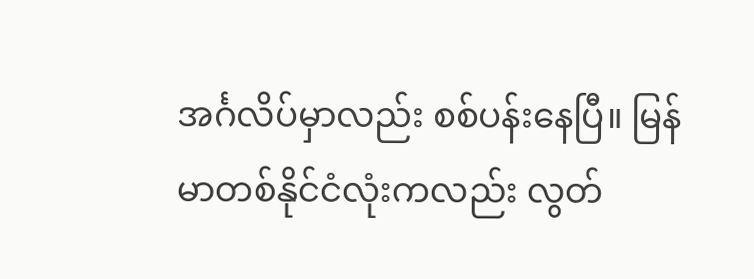အင်္ဂလိပ်မှာလည်း စစ်ပန်းနေပြီ။ မြန်မာတစ်နိုင်ငံလုံးကလည်း လွတ်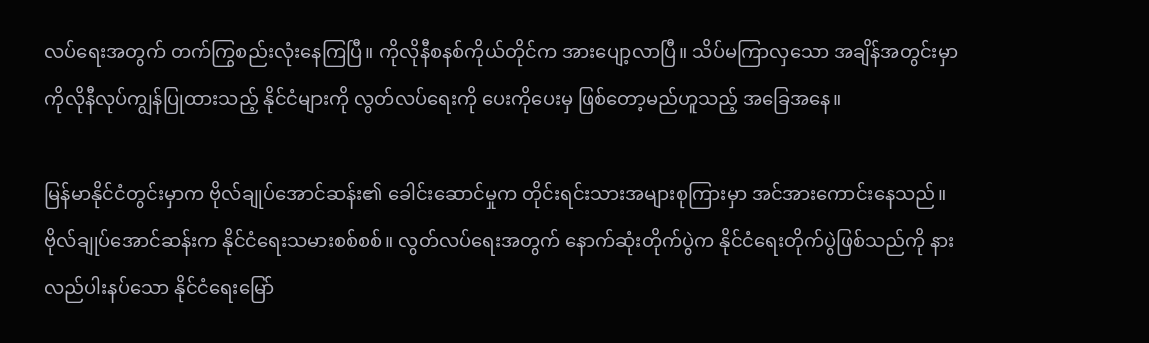လပ်ရေးအတွက် တက်ကြွစည်းလုံးနေကြပြီ။ ကိုလိုနီစနစ်ကိုယ်တိုင်က အားပျော့လာပြီ။ သိပ်မကြာလှသော အချိန်အတွင်းမှာ ကိုလိုနီလုပ်ကျွန်ပြုထားသည့် နိုင်ငံများကို လွတ်လပ်ရေးကို ပေးကိုပေးမှ ဖြစ်တော့မည်ဟူသည့် အခြေအနေ။

မြန်မာနိုင်ငံတွင်းမှာက ဗိုလ်ချုပ်အောင်ဆန်း၏ ခေါင်းဆောင်မှုက တိုင်းရင်းသားအများစုကြားမှာ အင်အားကောင်းနေသည်။ ဗိုလ်ချုပ်အောင်ဆန်းက နိုင်ငံရေးသမားစစ်စစ်။ လွတ်လပ်ရေးအတွက် နောက်ဆုံးတိုက်ပွဲက နိုင်ငံရေးတိုက်ပွဲဖြစ်သည်ကို နားလည်ပါးနပ်သော နိုင်ငံရေးမြော်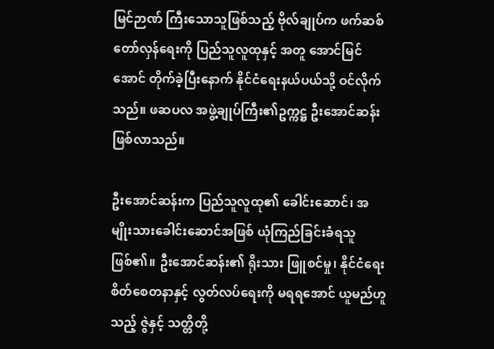မြင်ဉာဏ် ကြီးသောသူဖြစ်သည့် ဗိုလ်ချုပ်က ဖက်ဆစ်တော်လှန်ရေးကို ပြည်သူလူထုနှင့် အတူ အောင်မြင်အောင် တိုက်ခဲ့ပြီးနောက် နိုင်ငံရေးနယ်ပယ်သို့ ဝင်လိုက်သည်။ ဖဆပလ အဖွဲ့ချုပ်ကြီး၏ဥက္ကဋ္ဌ ဦးအောင်ဆန်း ဖြစ်လာသည်။

ဦးအောင်ဆန်းက ပြည်သူလူထု၏ ခေါင်းဆောင်၊ အမျိုးသားခေါင်းဆောင်အဖြစ် ယုံကြည်ခြင်းခံရသူ ဖြစ်၏။ ဦးအောင်ဆန်း၏ ရိုးသား ဖြူစင်မှု၊ နိုင်ငံရေးစိတ်စေတနာနှင့် လွတ်လပ်ရေးကို မရရအောင် ယူမည်ဟူသည့် ဇွဲနှင့် သတ္တိတို့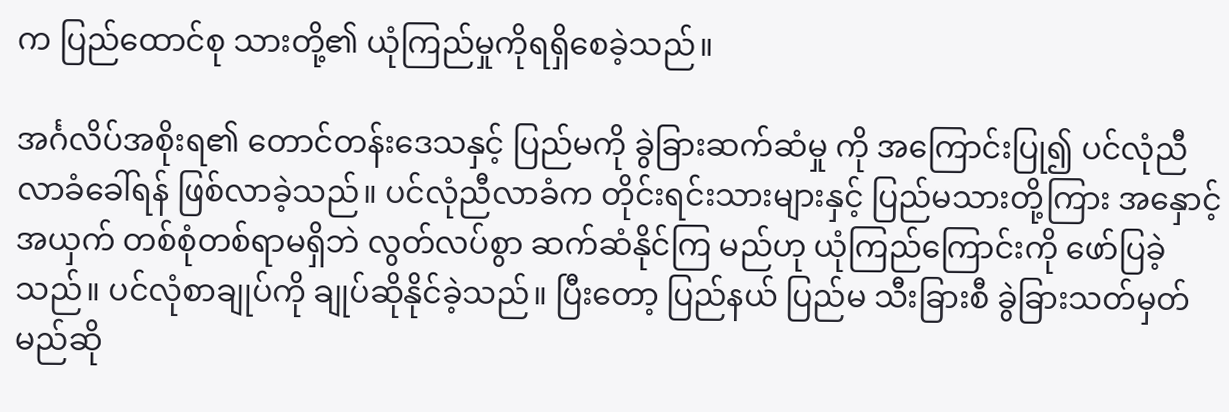က ပြည်ထောင်စု သားတို့၏ ယုံကြည်မှုကိုရရှိစေခဲ့သည်။

အင်္ဂလိပ်အစိုးရ၏ တောင်တန်းဒေသနှင့် ပြည်မကို ခွဲခြားဆက်ဆံမှု ကို အကြောင်းပြု၍ ပင်လုံညီလာခံခေါ်ရန် ဖြစ်လာခဲ့သည်။ ပင်လုံညီလာခံက တိုင်းရင်းသားများနှင့် ပြည်မသားတို့ကြား အနှောင့်အယှက် တစ်စုံတစ်ရာမရှိဘဲ လွတ်လပ်စွာ ဆက်ဆံနိုင်ကြ မည်ဟု ယုံကြည်ကြောင်းကို ဖော်ပြခဲ့သည်။ ပင်လုံစာချုပ်ကို ချုပ်ဆိုနိုင်ခဲ့သည်။ ပြီးတော့ ပြည်နယ် ပြည်မ သီးခြားစီ ခွဲခြားသတ်မှတ်မည်ဆို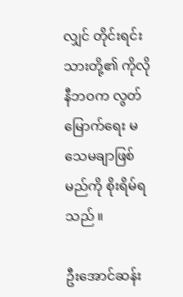လျှင် တိုင်းရင်းသားတို့၏ ကိုလိုနီဘဝက လွတ်မြောက်ရေး မသေမချာဖြစ်မည်ကို စိုးရိမ်ရသည်။

ဦးအောင်ဆန်း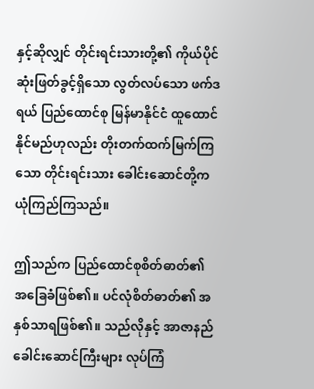နှင့်ဆိုလျှင် တိုင်းရင်းသားတို့၏ ကိုယ်ပိုင်ဆုံးဖြတ်ခွင့်ရှိသော လွတ်လပ်သော ဖက်ဒရယ် ပြည်ထောင်စု မြန်မာနိုင်ငံ ထူထောင်နိုင်မည်ဟုလည်း တိုးတက်ထက်မြက်ကြသော တိုင်းရင်းသား ခေါင်းဆောင်တို့က ယုံကြည်ကြသည်။

ဤသည်က ပြည်ထောင်စုစိတ်ဓာတ်၏ အခြေခံဖြစ်၏။ ပင်လုံစိတ်ဓာတ်၏ အနှစ်သာရဖြစ်၏။ သည်လိုနှင့် အာဇာနည် ခေါင်းဆောင်ကြီးများ လုပ်ကြံ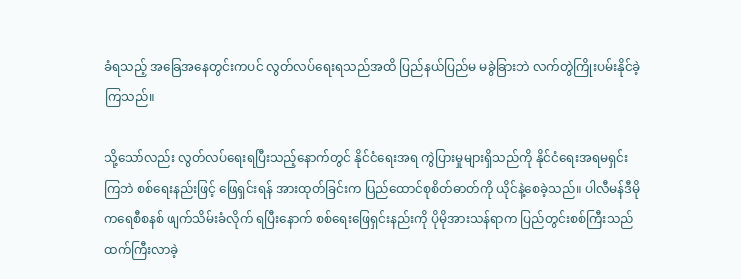ခံရသည့် အခြေအနေတွင်းကပင် လွတ်လပ်ရေးရသည်အထိ ပြည်နယ်ပြည်မ မခွဲခြားဘဲ လက်တွဲကြိုးပမ်းနိုင်ခဲ့ကြသည်။

သို့သော်လည်း လွတ်လပ်ရေးရပြီးသည့်နောက်တွင် နိုင်ငံရေးအရ ကွဲပြားမှုများရှိသည်ကို နိုင်ငံရေးအရမရှင်းကြဘဲ စစ်ရေးနည်းဖြင့် ဖြေရှင်းရန် အားထုတ်ခြင်းက ပြည်ထောင်စုစိတ်ဓာတ်ကို ယိုင်နဲ့စေခဲ့သည်။ ပါလီမန်ဒီမိုကရေစီစနစ် ဖျက်သိမ်းခံလိုက် ရပြီးနောက် စစ်ရေးဖြေရှင်းနည်းကို ပိုမိုအားသန်ရာက ပြည်တွင်းစစ်ကြီးသည်ထက်ကြီးလာခဲ့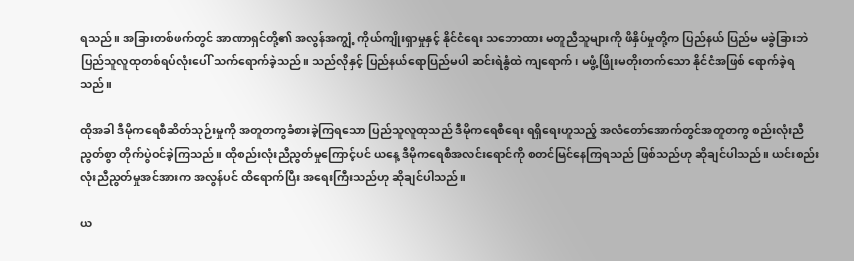ရသည်။ အခြားတစ်ဖက်တွင် အာဏာရှင်တို့၏ အလွန်အကျွံ့ ကိုယ်ကျိုးရှာမှုနှင့် နိုင်ငံရေး သဘောထား မတူညီသူများကို ဖိနှိပ်မှုတို့က ပြည်နယ် ပြည်မ မခွဲခြားဘဲ ပြည်သူလူထုတစ်ရပ်လုံးပေါ် သက်ရောက်ခဲ့သည်။ သည်လိုနှင့် ပြည်နယ်ရောပြည်မပါ ဆင်းရဲနွံထဲ ကျရောက်၊ မဖွံ့ဖြိုးမတိုးတက်သော နိုင်ငံအဖြစ် ရောက်ခဲ့ရသည်။

ထိုအခါ ဒီမိုကရေစီဆိတ်သုဉ်းမှုကို အတူတကွခံစားခဲ့ကြရသော ပြည်သူလူထုသည် ဒီမိုကရေစီရေး ရရှိရေးဟူသည့် အလံတော်အောက်တွင်အတူတကွ စည်းလုံးညီညွတ်စွာ တိုက်ပွဲဝင်ခဲ့ကြသည်။ ထိုစည်းလုံးညီညွတ်မှုကြောင့်ပင် ယနေ့ ဒီမိုကရေစီအလင်းရောင်ကို စတင်မြင်နေကြရသည် ဖြစ်သည်ဟု ဆိုချင်ပါသည်။ ယင်းစည်းလုံးညီညွတ်မှုအင်အားက အလွန်ပင် ထိရောက်ပြီး အရေးကြီးသည်ဟု ဆိုချင်ပါသည်။

ယ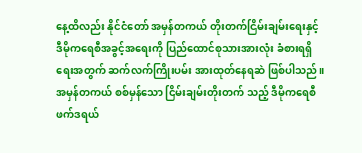နေ့ထိလည်း နိုင်ငံတော် အမှန်တကယ် တိုးတက်ငြိမ်းချမ်းရေးနှင့် ဒီမိုကရေစီအခွင့်အရေးကို ပြည်ထောင်စုသားအားလုံး ခံစားရရှိရေးအတွက် ဆက်လက်ကြိုးပမ်း အားထုတ်နေရဆဲ ဖြစ်ပါသည်။ အမှန်တကယ် စစ်မှန်သော ငြိမ်းချမ်းတိုးတက် သည့် ဒီမိုကရေစီ ဖက်ဒရယ်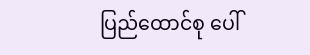ပြည်ထောင်စု ပေါ်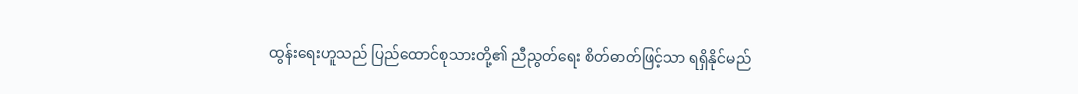ထွန်းရေးဟူသည် ပြည်ထောင်စုသားတို့၏ ညီညွတ်ရေး စိတ်ဓာတ်ဖြင့်သာ ရရှိနိုင်မည်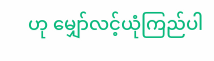ဟု မျှော်လင့်ယုံကြည်ပါ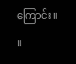ကြောင်း။    ။